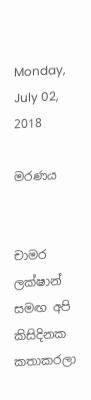Monday, July 02, 2018

මරණය


චාමර ලක්ෂාන් සමඟ අපි කිසිදිනක කතාකරලා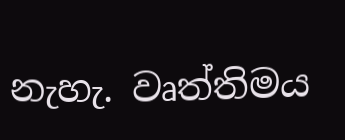නැහැ. වෘත්තිමය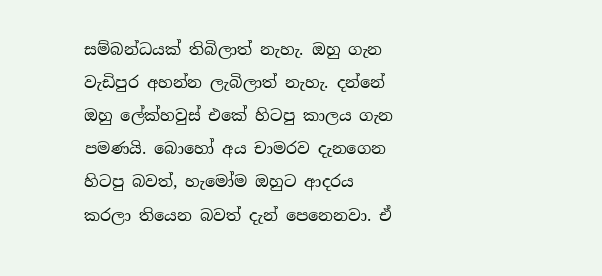සම්බන්ධයක් තිබිලාත් නැහැ. ඔහු ගැන වැඩිපුර අහන්න ලැබිලාත් නැහැ. දන්නේ ඔහු ලේක්හවුස් එකේ හිටපු කාලය ගැන පමණයි. බොහෝ අය චාමරව දැනගෙන හිටපු බවත්, හැමෝම ඔහුට ආදරය කරලා තියෙන බවත් දැන් පෙනෙනවා. ඒ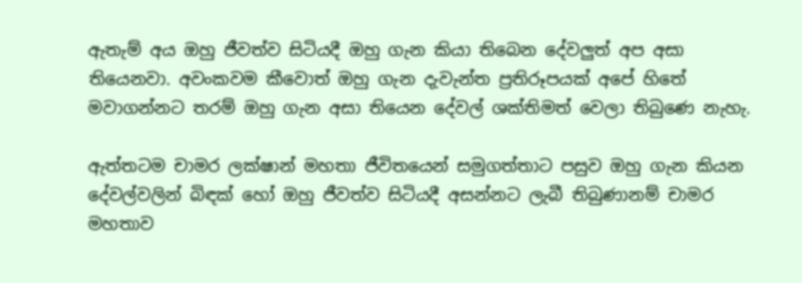ඇතැම් අය ඔහු ජීවත්ව සිටියදී ඔහු ගැන කියා තිබෙන දේවලුත් අප අසා තියෙනවා. අවංකවම කීවොත් ඔහු ගැන දැවැන්ත ප්‍රතිරූපයක් අපේ හිතේ මවාගන්නට තරම් ඔහු ගැන අසා තියෙන දේවල් ශක්තිමත් වෙලා තිබුණෙ නැහැ.

ඇත්තටම චාමර ලක්ෂාන් මහතා ජීවිතයෙන් සමුගත්තාට පසුව ඔහු ගැන කියන දේවල්වලින් බිඳක් හෝ ඔහු ජීවත්ව සිටියදී අසන්නට ලැබී තිබුණානම් චාමර මහතාව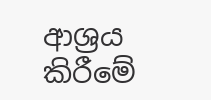ආශ්‍රය කිරීමේ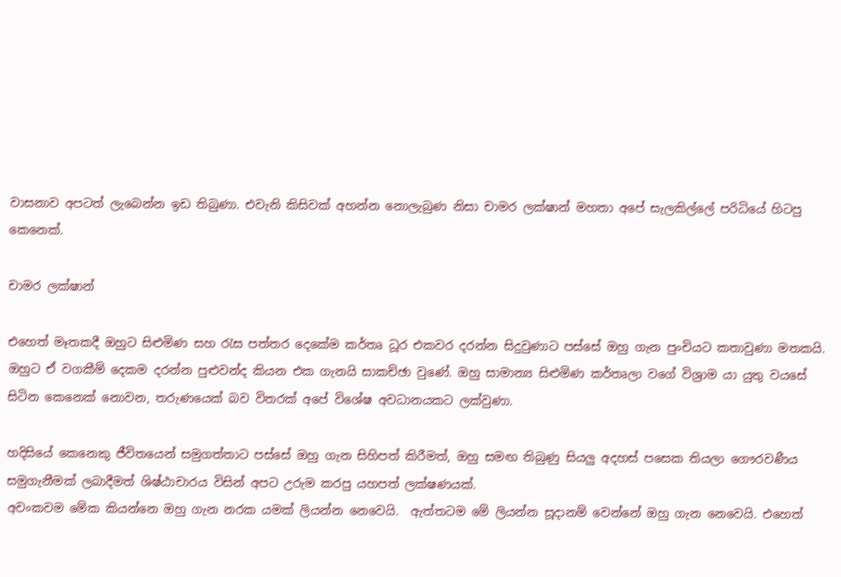වාසනාව අපටත් ලැබෙන්න ඉඩ තිබුණා. එවැනි කිසිවක් අහන්න නොලැබුණ නිසා චාමර ලක්ෂාන් මහතා අපේ සැලකිල්ලේ පරිධියේ හිටපු කෙනෙක්.

චාමර ලක්ෂාන්

එහෙත් මෑතකදී ඔහුට සිළුමිණ සහ රැස පත්තර දෙකේම කර්තෘ ධූර එකවර දරන්න සිදුවුණාට පස්සේ ඔහු ගැන පුංචියට කතාවුණා මතකයි. ඔහුට ඒ වගකීම් දෙකම දරන්න පුළුවන්ද කියන එක ගැනයි සාකච්ඡා වුණේ. ඔහු සාමාන්‍ය සිළුමිණ කර්තෘලා වගේ විශ්‍රාම යා යුතු වයසේ සිටින කෙනෙක් නොවන, තරුණයෙක් බව විතරක් අපේ විශේෂ අවධානයකට ලක්වුණා.

හදිසියේ කෙනෙකු ජීවිතයෙන් සමුගත්තාට පස්සේ ඔහු ගැන සිහිපත් කිරීමත්, ඔහු සමඟ තිබුණු සියලු අදහස් පසෙක තියලා ගෞරවණීය සමුගැනීමක් ලබාදීමත් ශිෂ්ඨාචාරය විසින් අපට උරුම කරපු යහපත් ලක්ෂණයක්.
අවංකවම මේක කියන්නෙ ඔහු ගැන නරක යමක් ලියන්න නෙවෙයි.  ඇත්තටම මේ ලියන්න සූදානම් වෙන්නේ ඔහු ගැන නෙවෙයි. එහෙත්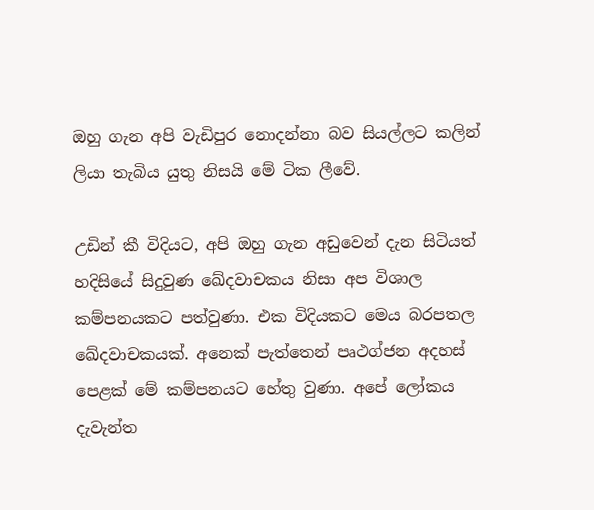ඔහු ගැන අපි වැඩිපුර නොදන්නා බව සියල්ලට කලින් ලියා තැබිය යුතු නිසයි මේ ටික ලීවේ.

උඩින් කී විදියට, අපි ඔහු ගැන අඩුවෙන් දැන සිටියත් හදිසියේ සිදුවුණ ඛේදවාචකය නිසා අප විශාල කම්පනයකට පත්වුණා. එක විදියකට මෙය බරපතල ඛේදවාචකයක්. අනෙක් පැත්තෙන් පෘථග්ජන අදහස් පෙළක් මේ කම්පනයට හේතු වුණා. අපේ ලෝකය දැවැන්ත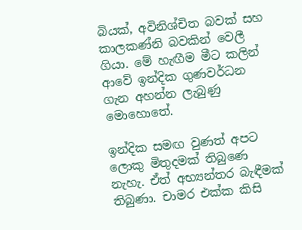බියක්, අවිනිශ්චිත බවක් සහ කාලකණ්නි බවකින් වෙලී ගියා. මේ හැඟීම මීට කලින් ආවේ ඉන්දික ගුණවර්ධන ගැන අහන්න ලැබුණු මොහොතේ.

ඉන්දික සමඟ වුණත් අපට ලොකු මිතුදමක් තිබුණෙ නැහැ. ඒත් අභ්‍යන්තර බැඳීමක් තිබුණා. චාමර එක්ක කිසි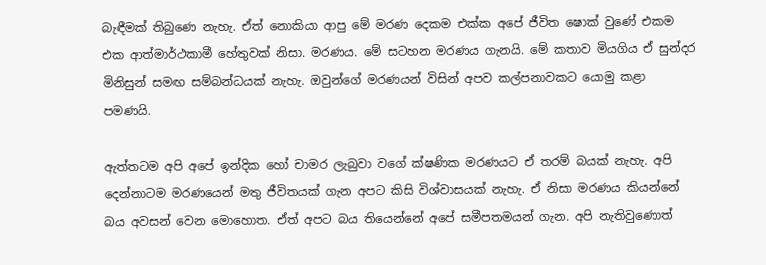බැඳීමක් තිබුණෙ නැහැ. ඒත් නොකියා ආපු මේ මරණ දෙකම එක්ක අපේ ජීවිත ෂොක් වුණේ එකම එක ආත්මාර්ථකාමී හේතුවක් නිසා. මරණය. මේ සටහන මරණය ගැනයි. මේ කතාව මියගිය ඒ සුන්දර මිනිසුන් සමඟ සම්බන්ධයක් නැහැ. ඔවුන්ගේ මරණයන් විසින් අපව කල්පනාවකට යොමු කළා පමණයි.

ඇත්තටම අපි අපේ ඉන්දික හෝ චාමර ලැබුවා වගේ ක්ෂණික මරණයට ඒ තරම් බයක් නැහැ. අපි දෙන්නාටම මරණයෙන් මතු ජීවිතයක් ගැන අපට කිසි විශ්වාසයක් නැහැ. ඒ නිසා මරණය කියන්නේ බය අවසන් වෙන මොහොත. ඒත් අපට බය තියෙන්නේ අපේ සමීපතමයන් ගැන. අපි නැතිවුණොත්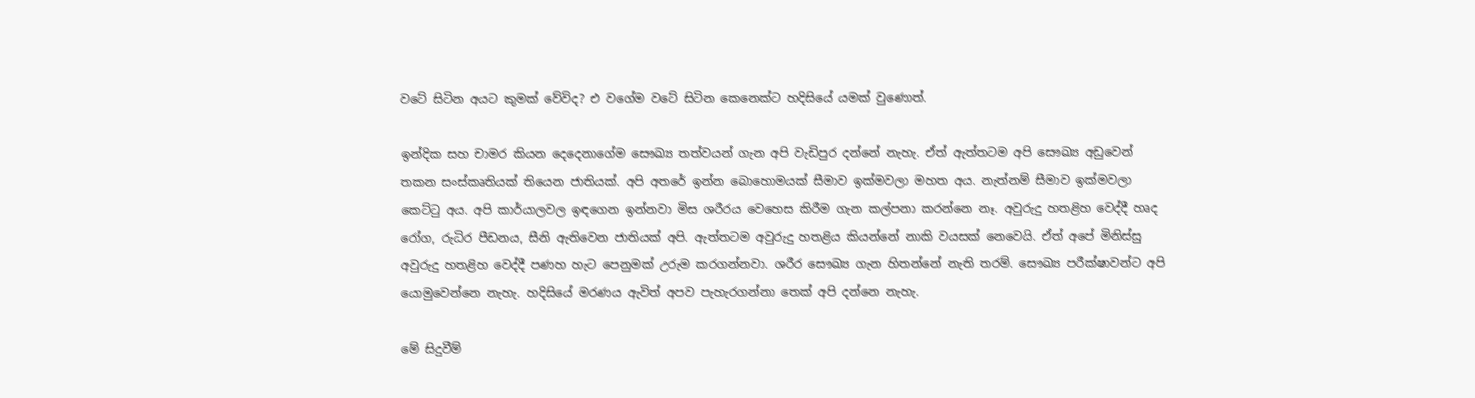වටේ සිටින අයට කුමක් වේවිද? එ වගේම වටේ සිටින කෙනෙක්ට හදිසියේ යමක් වුණොත්.

ඉන්දික සහ චාමර කියන දෙදෙනාගේම සෞඛ්‍ය තත්වයන් ගැන අපි වැඩිපුර දන්නේ නැහැ. ඒත් ඇත්තටම අපි සෞඛ්‍ය අඩුවෙන් තකන සංස්කෘතියක් තියෙන ජාතියක්. අපි අතරේ ඉන්න බොහොමයක් සීමාව ඉක්මවලා මහත අය. නැත්නම් සීමාව ඉක්මවලා කෙට්ටු අය. අපි කාර්යාලවල ඉඳගෙන ඉන්නවා මිස ශරීරය වෙහෙස කිරීම ගැන කල්පනා කරන්නෙ නෑ. අවුරුදු හතළිහ වෙද්දී හෘද රෝග, රුධිර පීඩනය, සීනි ඇතිවෙන ජාතියක් අපි. ඇත්තටම අවුරුදු හතළිය කියන්නේ නාකි වයසක් නෙවෙයි. ඒත් අපේ මිනිස්සු අවුරුදු හතළිහ වෙද්දී පණහ හැට පෙනුමක් උරුම කරගන්නවා. ශරීර සෞඛ්‍ය ගැන හිතන්නේ නැති තරම්. සෞඛ්‍ය පරීක්ෂාවන්ට අපි යොමුවෙන්නෙ නැහැ. හදිසියේ මරණය ඇවිත් අපව පැහැරගන්නා තෙක් අපි දන්නෙ නැහැ.

මේ සිදුවීම්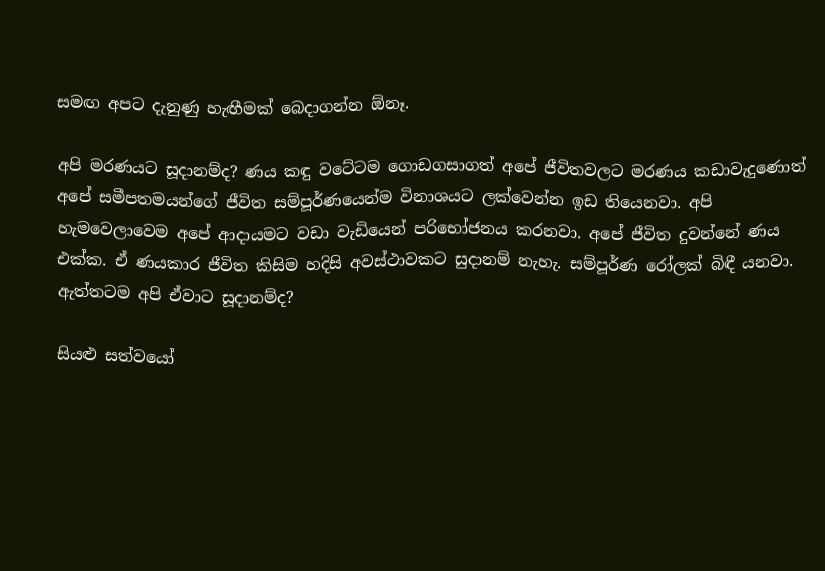සමඟ අපට දැනුණු හැඟීමක් බෙදාගන්න ඕනෑ.

අපි මරණයට සූදානම්ද? ණය කඳු වටේටම ගොඩගසාගත් අපේ ජීවිතවලට මරණය කඩාවැදුණොත් අපේ සමීපතමයන්ගේ ජීවිත සම්පූර්ණයෙන්ම විනාශයට ලක්වෙන්න ඉඩ තියෙනවා. අපි හැමවෙලාවෙම අපේ ආදායමට වඩා වැඩියෙන් පරිභෝජනය කරනවා. අපේ ජීවිත දුවන්නේ ණය එක්ක. ඒ ණයකාර ජීවිත කිසිම හදිසි අවස්ථාවකට සුදානම් නැහැ. සම්පූර්ණ රෝලක් බිඳී යනවා. ඇත්තටම අපි ඒවාට සූදානම්ද?

සියළු සත්වයෝ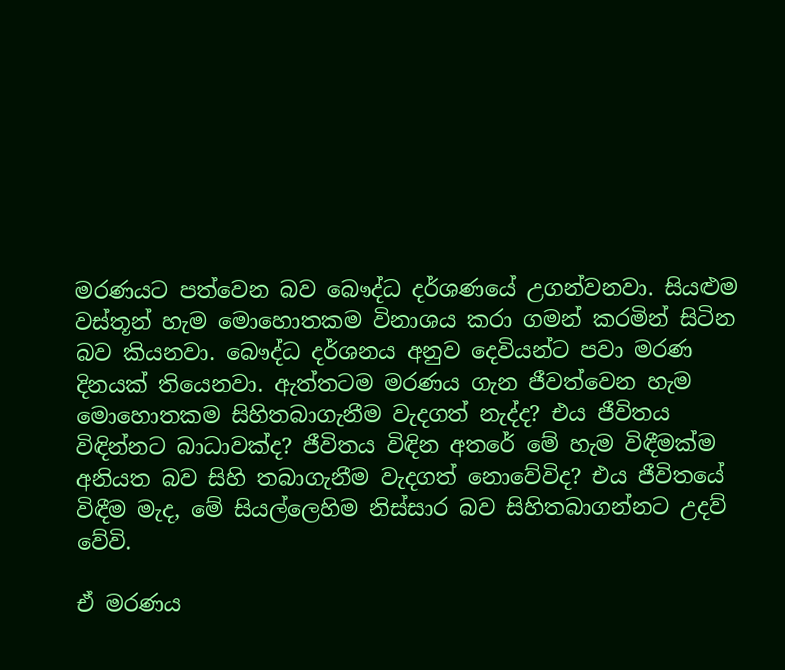මරණයට පත්වෙන බව බෞද්ධ දර්ශණයේ උගන්වනවා. සියළුම වස්තූන් හැම මොහොතකම විනාශය කරා ගමන් කරමින් සිටින බව කියනවා. බෞද්ධ දර්ශනය අනුව දෙවියන්ට පවා මරණ දිනයක් තියෙනවා. ඇත්තටම මරණය ගැන ජීවත්වෙන හැම මොහොතකම සිහිතබාගැනීම වැදගත් නැද්ද? එය ජීවිතය විඳින්නට බාධාවක්ද? ජීවිතය විඳින අතරේ මේ හැම විඳීමක්ම අනියත බව සිහි තබාගැනීම වැදගත් නොවේවිද? එය ජීවිතයේ විඳීම මැද, මේ සියල්ලෙහිම නිස්සාර බව සිහිතබාගන්නට උදව් වේවි.

ඒ මරණය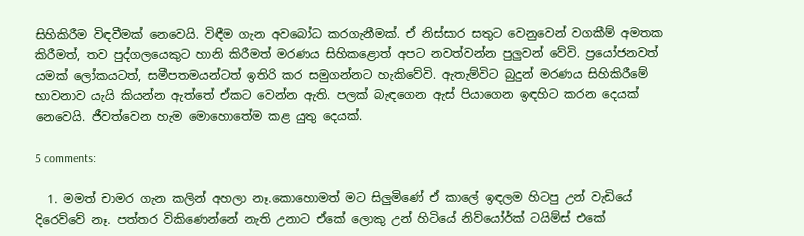සිහිකිරීම විඳවීමක් නෙවෙයි. විඳීම ගැන අවබෝධ කරගැනීමක්. ඒ නිස්සාර සතුට වෙනුවෙන් වගකීම් අමතක කිරීමත්, තව පුද්ගලයෙකුට හානි කිරීමත් මරණය සිහිකළොත් අපට නවත්වන්න පුලුවන් වේවි. ප්‍රයෝජනවත් යමක් ලෝකයටත්, සමීපතමයන්ටත් ඉතිරි කර සමුගන්නට හැකිවේවි. ඇතැම්විට බුදුන් මරණය සිහිකිරීමේ භාවනාව යැයි කියන්න ඇත්තේ ඒකට වෙන්න ඇති. පලක් බැඳගෙන ඇස් පියාගෙන ඉඳහිට කරන දෙයක් නෙවෙයි. ජීවත්වෙන හැම මොහොතේම කළ යුතු දෙයක්.

5 comments:

  1. මමත් චාමර ගැන කලින් අහලා නෑ.කොහොමත් මට සිලුමිණේ ඒ කාලේ ඉඳලම හිටපු උන් වැඩියේ දිරෙව්වේ නෑ. පත්තර විකිණෙන්නේ නැති උනාට ඒකේ ලොකු උන් හිටියේ නිව්යෝර්ක් ටයිම්ස් එකේ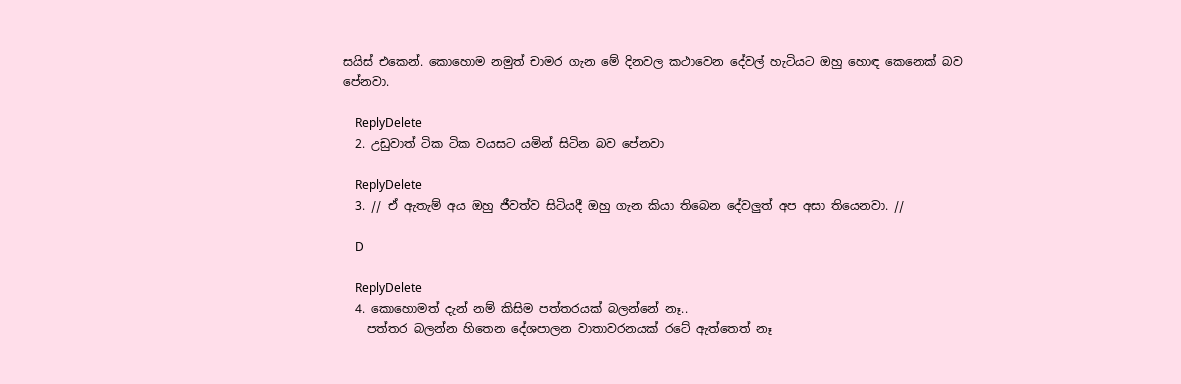සයිස් එකෙන්. කොහොම නමුත් චාමර ගැන මේ දිනවල කථාවෙන දේවල් හැටියට ඔහු හොඳ කෙනෙක් බව පේනවා.

    ReplyDelete
  2. උඩුවාත් ටික ටික වයසට යමින් සිටින බව පේනවා

    ReplyDelete
  3. // ඒ ඇතැම් අය ඔහු ජීවත්ව සිටියදී ඔහු ගැන කියා තිබෙන දේවලුත් අප අසා තියෙනවා. //

    D

    ReplyDelete
  4. කොහොමත් දැන් නම් කිසිම පත්තරයක් බලන්නේ නෑ..
    පත්තර බලන්න හිතෙන දේශපාලන වාතාවරනයක් රටේ ඇත්තෙත් නෑ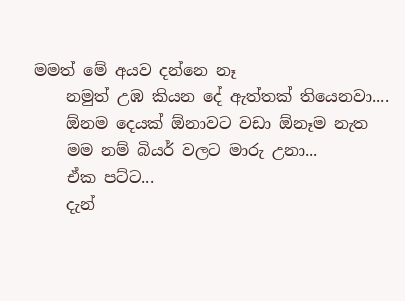මමත් මේ අයව දන්නෙ නෑ
    නමුත් උඹ කියන දේ ඇත්තක් තියෙනවා....
    ඕනම දෙයක් ඕනාවට වඩා ඕනෑම නැත
    මම නම් බියර් වලට මාරු උනා...
    ඒක පට්ට...
    දැන්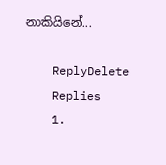නාකියිනේ...

    ReplyDelete
    Replies
    1.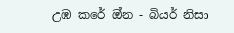උඹ කරේ ඔ්න - බියර් නිසා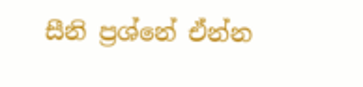සීනි ප්‍රශ්නේ ඒන්න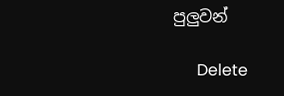පුලුවන්

      Delete